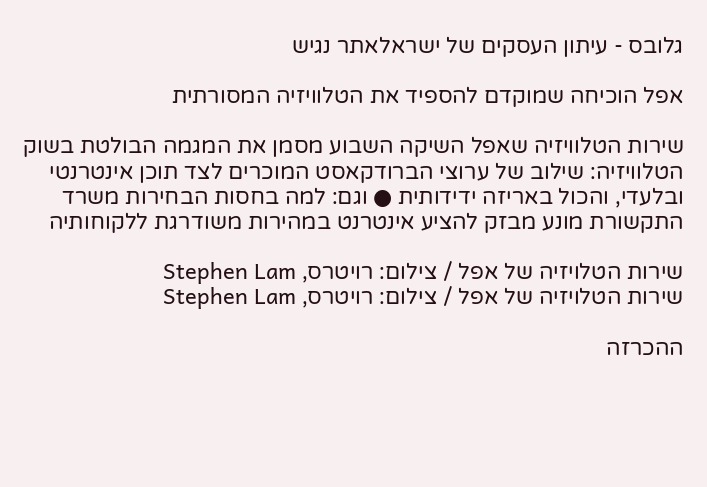גלובס - עיתון העסקים של ישראלאתר נגיש

אפל הוכיחה שמוקדם להספיד את הטלוויזיה המסורתית

שירות הטלוויזיה שאפל השיקה השבוע מסמן את המגמה הבולטת בשוק הטלוויזיה: שילוב של ערוצי הברודקאסט המוכרים לצד תוכן אינטרנטי ובלעדי, והכול באריזה ידידותית ● וגם: למה בחסות הבחירות משרד התקשורת מונע מבזק להציע אינטרנט במהירות משודרגת ללקוחותיה

שירות הטלויזיה של אפל / צילום: רויטרס, Stephen Lam
שירות הטלויזיה של אפל / צילום: רויטרס, Stephen Lam

ההכרזה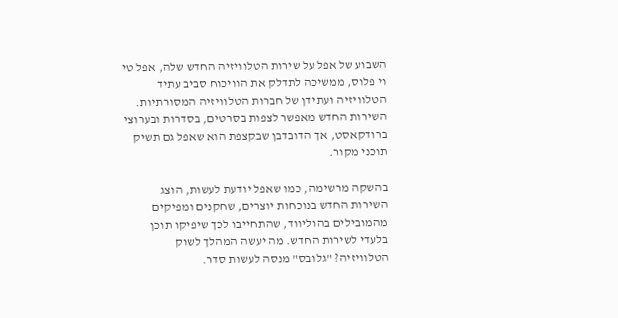השבוע של אפל על שירות הטלוויזיה החדש שלה, אפל טי וי פלוס, ממשיכה לתדלק את הוויכוח סביב עתיד הטלוויזיה ועתידן של חברות הטלוויזיה המסורתיות. השירות החדש מאפשר לצפות בסרטים, בסדרות ובערוצי ברודקאסט, אך הדובדבן שבקצפת הוא שאפל גם תשיק תוכני מקור.

בהשקה מרשימה, כמו שאפל יודעת לעשות, הוצג השירות החדש בנוכחות יוצרים, שחקנים ומפיקים מהמובילים בהוליווד, שהתחייבו לכך שיפיקו תוכן בלעדי לשירות החדש. מה יעשה המהלך לשוק הטלוויזיה? "גלובס" מנסה לעשות סדר.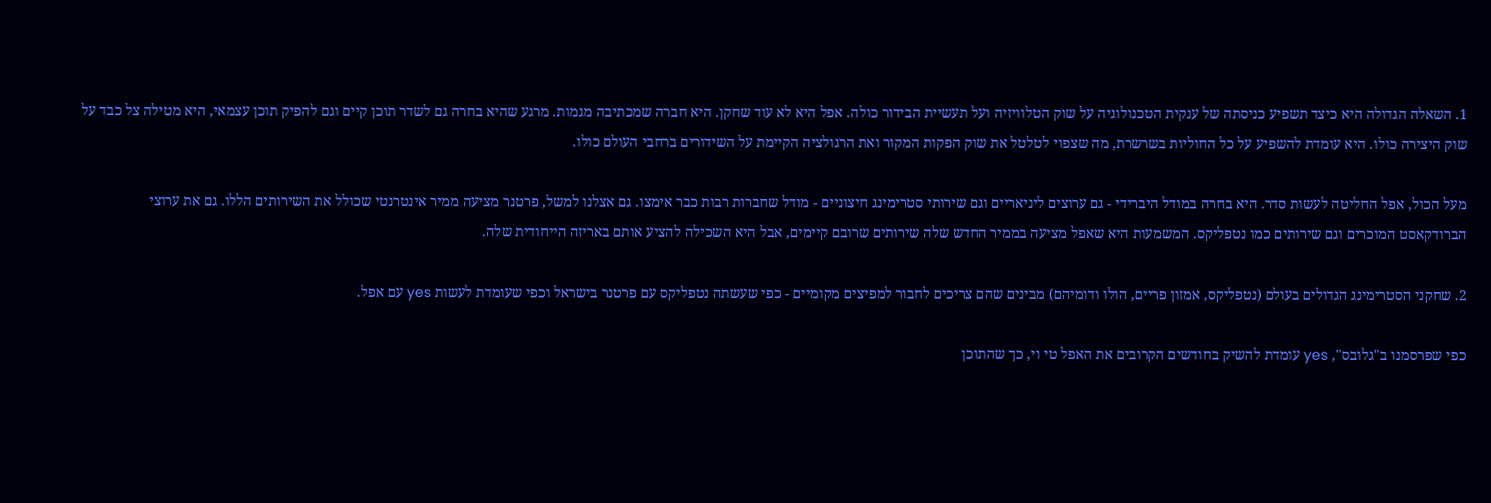1. השאלה הגדולה היא כיצד תשפיע כניסתה של ענקית הטכנולוגיה על שוק הטלוויזיה ועל תעשיית הבידור כולה. אפל היא לא עוד שחקן. היא חברה שמכתיבה מגמות. מרגע שהיא בחרה גם לשדר תוכן קיים וגם להפיק תוכן עצמאי, היא מטילה צל כבד על שוק היצירה כולו. היא עומדת להשפיע על כל החוליות בשרשרת, מה שצפוי לטלטל את שוק הפקות המקור ואת הרגולציה הקיימת על השידורים ברחבי העולם כולו.

מעל הכול, אפל החליטה לעשות סדר. היא בחרה במודל היברידי - גם ערוצים ליניאריים וגם שירותי סטרימינג חיצוניים - מודל שחברות רבות כבר אימצו. גם אצלנו למשל, פרטנר מציעה ממיר אינטרנטי שכולל את השירותים הללו. גם את ערוצי הברודקאסט המוכרים וגם שירותים כמו נטפליקס. המשמעות היא שאפל מציעה בממיר החדש שלה שירותים שרובם קיימים, אבל היא השכילה להציע אותם באריזה הייחודית שלה.

2. שחקני הסטרימינג הגדולים בעולם (נטפליקס, אמזון פריים, הולו ודומיהם) מבינים שהם צריכים לחבור למפיצים מקומיים - כפי שעשתה נטפליקס עם פרטנר בישראל וכפי שעומדת לעשות yes עם אפל.

כפי שפרסמנו ב"גלובס", yes עומדת להשיק בחודשים הקרובים את האפל טי וי, כך שהתוכן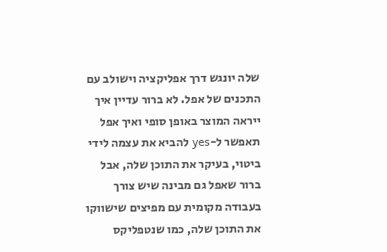שלה יונגש דרך אפליקציה וישולב עם התכנים של אפל. לא ברור עדיין איך ייראה המוצר באופן סופי ואיך אפל תאפשר ל-yes להביא את עצמה לידי ביטוי, בעיקר את התוכן שלה, אבל ברור שאפל גם מבינה שיש צורך בעבודה מקומית עם מפיצים שישווקו את התוכן שלה, כמו שנטפליקס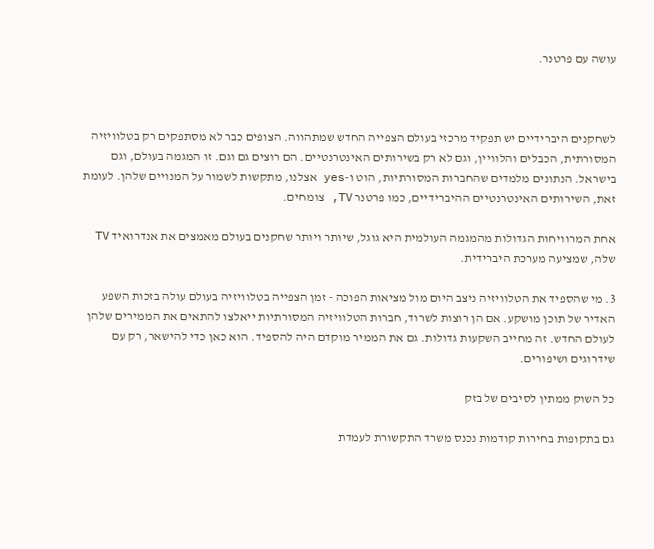עושה עם פרטנר.



לשחקנים היברידיים יש תפקיד מרכזי בעולם הצפייה החדש שמתהווה. הצופים כבר לא מסתפקים רק בטלוויזיה המסורתית, הכבלים והלוויין, וגם לא רק בשירותים האינטרנטיים. הם רוצים גם וגם. זו המגמה בעולם, וגם בישראל. הנתונים מלמדים שהחברות המסורתיות, הוט ו-yes אצלנו, מתקשות לשמור על המנויים שלהן. לעומת זאת, השירותים האינטרנטיים ההיברידיים, כמו פרטנר TV, צומחים.

אחת המרוויחות הגדולות מהמגמה העולמית היא גוגל, שיותר ויותר שחקנים בעולם מאמצים את אנדרואיד TV שלה, שמציעה מערכת היברידית.

3. מי שהספיד את הטלוויזיה ניצב היום מול מציאות הפוכה - זמן הצפייה בטלוויזיה בעולם עולה בזכות השפע האדיר של תוכן מושקע. אם הן רוצות לשרוד, חברות הטלוויזיה המסורתיות ייאלצו להתאים את הממירים שלהן לעולם החדש. זה מחייב השקעות גדולות. גם את הממיר מוקדם היה להספיד. הוא כאן כדי להישאר, רק עם שידרוגים ושיפורים.

כל השוק ממתין לסיבים של בזק

גם בתקופות בחירות קודמות נכנס משרד התקשורת לעמדת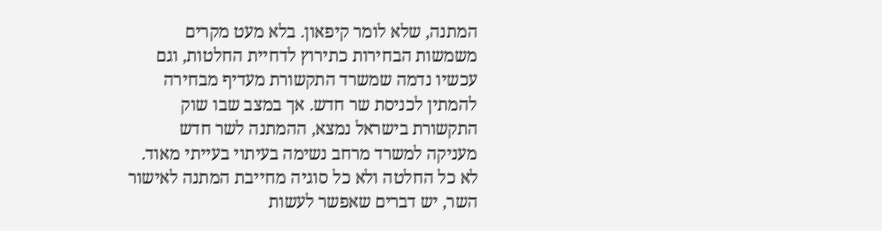המתנה, שלא לומר קיפאון. בלא מעט מקרים משמשות הבחירות כתירוץ לדחיית החלטות, וגם עכשיו נדמה שמשרד התקשורת מעדיף מבחירה להמתין לכניסת שר חדש. אך במצב שבו שוק התקשורת בישראל נמצא, ההמתנה לשר חדש מעניקה למשרד מרחב נשימה בעיתוי בעייתי מאוד. לא כל החלטה ולא כל סוגיה מחייבת המתנה לאישור השר, יש דברים שאפשר לעשות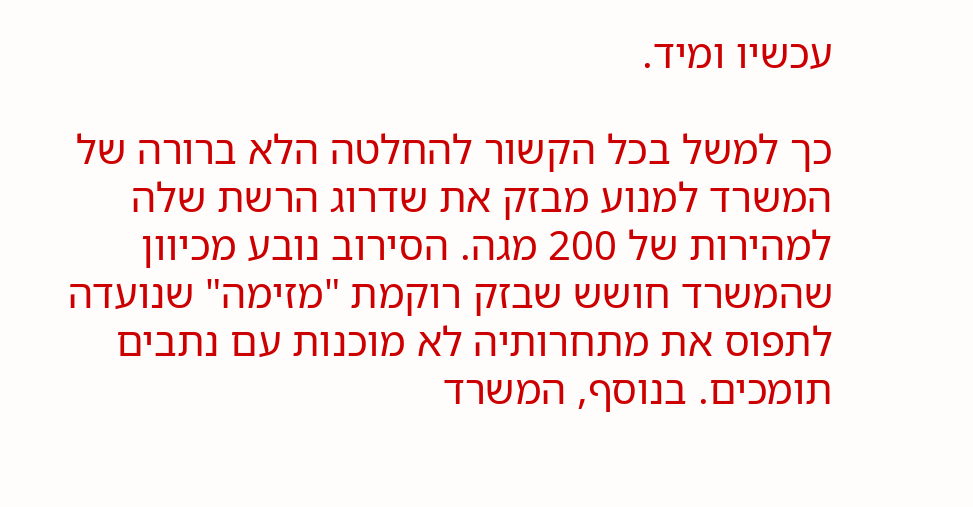עכשיו ומיד.

כך למשל בכל הקשור להחלטה הלא ברורה של המשרד למנוע מבזק את שדרוג הרשת שלה למהירות של 200 מגה. הסירוב נובע מכיוון שהמשרד חושש שבזק רוקמת "מזימה" שנועדה לתפוס את מתחרותיה לא מוכנות עם נתבים תומכים. בנוסף, המשרד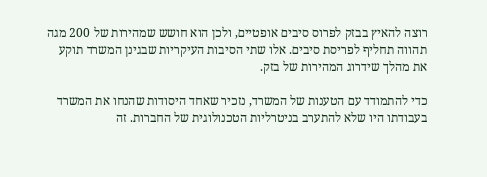רוצה להאיץ בבזק לפרוס סיבים אופטיים, ולכן הוא חושש שמהירות של 200 מגה תהווה תחליף לפריסת סיבים. אלו שתי הסיבות העיקריות שבגינן המשרד תוקע את מהלך שידרוג המהירות של בזק.

כדי להתמודד עם הטענות של המשרד, נזכיר שאחד היסודות שהנחו את המשרד בעבודתו היו שלא להתערב בניטרליות הטכנולוגית של החברות. זה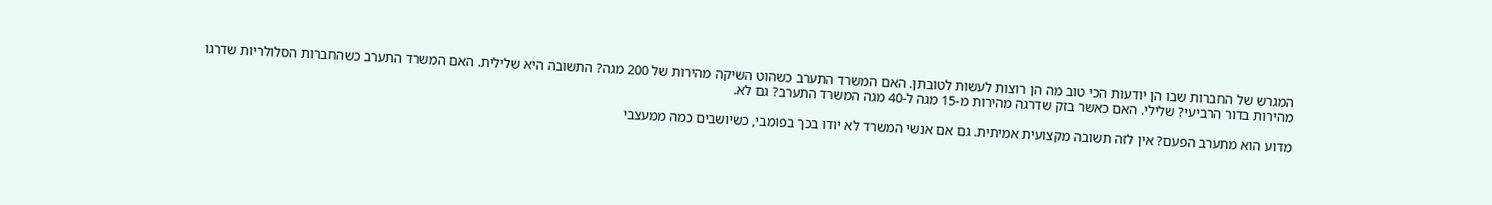המגרש של החברות שבו הן יודעות הכי טוב מה הן רוצות לעשות לטובתן. האם המשרד התערב כשהוט השיקה מהירות של 200 מגה? התשובה היא שלילית. האם המשרד התערב כשהחברות הסלולריות שדרגו מהירות בדור הרביעי? שלילי. האם כאשר בזק שדרגה מהירות מ-15 מגה ל-40 מגה המשרד התערב? גם לא.

מדוע הוא מתערב הפעם? אין לזה תשובה מקצועית אמיתית. גם אם אנשי המשרד לא יודו בכך בפומבי, כשיושבים כמה ממעצבי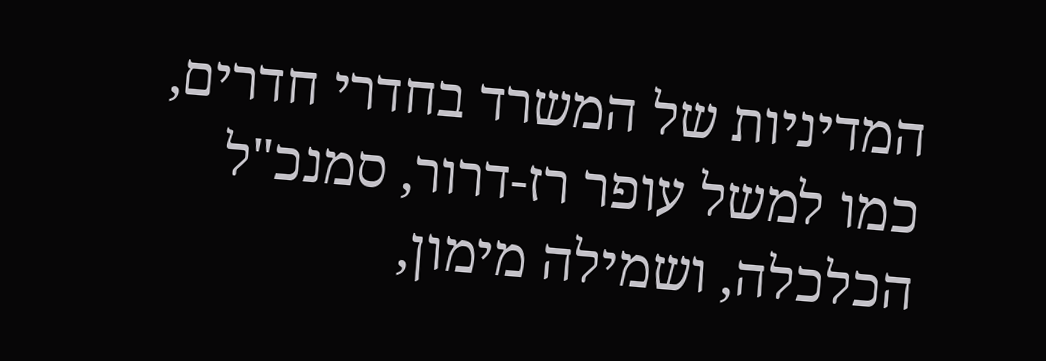המדיניות של המשרד בחדרי חדרים, כמו למשל עופר רז-דרור, סמנכ"ל הכלכלה, ושמילה מימון,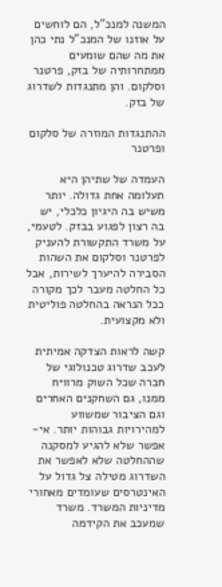המשנה למנכ"ל, הם לוחשים על אוזנו של המנכ"ל נתי כהן את מה שהם שומעים ממתחרותיה של בזק, פרטנר וסלקום. והן מתנגדות לשדרוג של בזק.

ההתנגדות המוזרה של סלקום ופרטנר

העמדה של שתיהן היא תעלומה אחת גדולה. יותר משיש בה היגיון כלכלי, יש בה רצון לפגוע בבזק. לטעמי, על משרד התקשורת להעניק לפרטנר וסלקום את השהות הסבירה להיערך לשירות, אבל כל החלטה מעבר לכך מקורה ככל הנראה בהחלטה פוליטית ולא מקצועית.

קשה לראות הצדקה אמיתית לעכב שדרוג טכנולוגי של חברה שכל השוק מרוויח ממנו, גם השחקנים האחרים וגם הציבור שמשווע למהירויות גבוהות יותר. אי-אפשר שלא להגיע למסקנה שההחלטה שלא לאפשר את השדרוג מטילה צל גדול על האינטרסים שעומדים מאחורי מדיניות המשרד. משרד שמעכב את הקידמה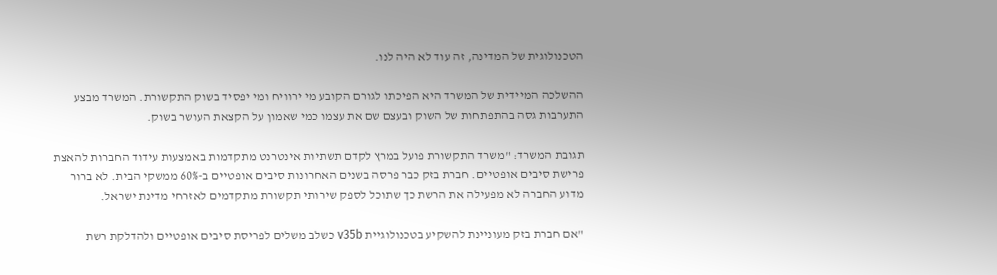הטכנולוגית של המדינה, זה עוד לא היה לנו.

ההשלכה המיידית של המשרד היא הפיכתו לגורם הקובע מי ירוויח ומי יפסיד בשוק התקשורת. המשרד מבצע התערבות גסה בהתפתחות של השוק ובעצם שם את עצמו כמי שאמון על הקצאת העושר בשוק.

תגובת המשרד: "משרד התקשורת פועל במרץ לקדם תשתיות אינטרנט מתקדמות באמצעות עידוד החברות להאצת פרישת סיבים אופטיים. חברת בזק כבר פרסה בשנים האחרונות סיבים אופטיים ב-60% ממשקי הבית. לא ברור מדוע החברה לא מפעילה את הרשת כך שתוכל לספק שירותי תקשורת מתקדמים לאזרחי מדינת ישראל.

"אם חברת בזק מעוניינת להשקיע בטכנולוגיית v35b כשלב משלים לפריסת סיבים אופטיים ולהדלקת רשת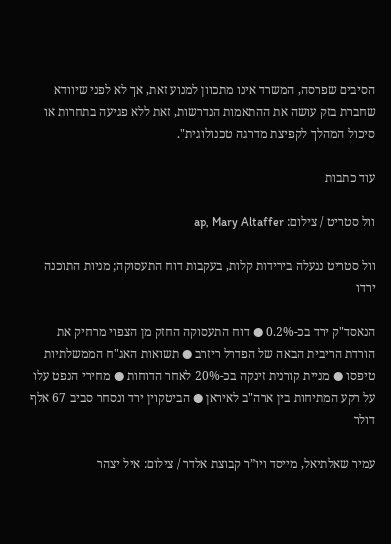הסיבים שפרסה, המשרד אינו מתכוון למנוע זאת, אך לא לפני שיוודא שחברת בזק עושה את ההתאמות הנדרשות, זאת ללא פגיעה בתחרות או סיכול המהלך לקפיצת מדרגה טכנולוגית".

עוד כתבות

וול סטריט / צילום: ap, Mary Altaffer

וול סטריט ננעלה בירידות קלות, בעקבות דוח התעסוקה; מניות התוכנה ירדו

הנאסד"ק ירד בכ-0.2% ● דוח התעסוקה החזק מן הצפוי מרחיק את הורדת הריבית הבאה של הפדרל ריזרב ● תשואות האג"ח הממשלתיות טיפסו ● מניית קורנית זינקה בכ-20% לאחר הדוחות ● מחירי הנפט עלו על רקע המתיחות בין ארה"ב לאיראן ● הביטקוין ירד ונסחר סביב 67 אלף דולר

עמיר שאלתיאל, מייסד ויו”ר קבוצת אלדר / צילום: איל יצהר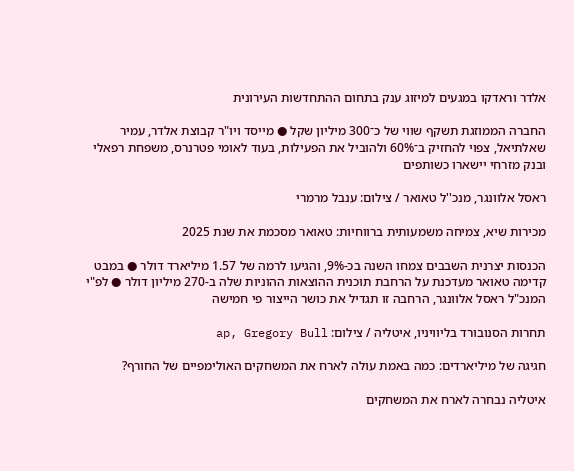אלדר וראדקו במגעים למיזוג ענק בתחום ההתחדשות העירונית

החברה הממוזגת תשקף שווי של כ־300 מיליון שקל ● מייסד ויו"ר קבוצת אלדר, עמיר שאלתיאל, צפוי להחזיק ב־60% ולהוביל את הפעילות, בעוד לאומי פטרנרס, משפחת רפאלי ובנק מזרחי יישארו כשותפים

ראסל אלוונגר, מנכ''ל טאואר / צילום: ענבל מרמרי

מכירות שיא, צמיחה משמעותית ברווחיות: טאואר מסכמת את שנת 2025

הכנסות יצרנית השבבים צמחו השנה בכ-9%, והגיעו לרמה של 1.57 מיליארד דולר ● במבט קדימה טאואר מעדכנת על הרחבת תוכנית ההוצאות ההוניות שלה ב-270 מיליון דולר ● לפ"י המנכ"ל ראסל אלוונגר, הרחבה זו תגדיל את כושר הייצור פי חמישה

תחרות הסנובורד בליוויניו, איטליה / צילום: ap, Gregory Bull

חגיגה של מיליארדים: כמה באמת עולה לארח את המשחקים האולימפיים של החורף?

איטליה נבחרה לארח את המשחקים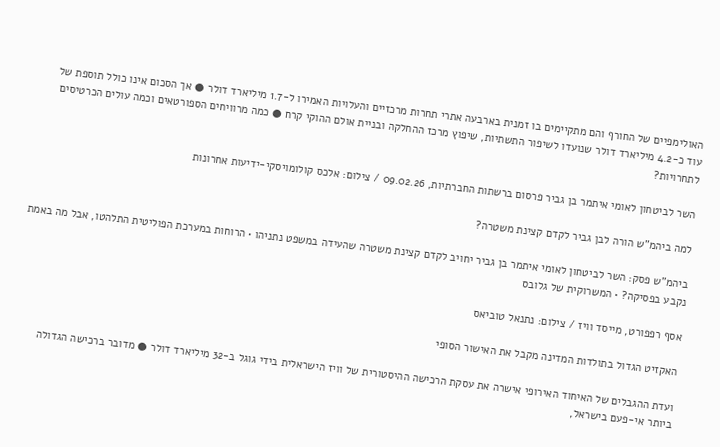האולימפיים של החורף והם מתקיימים בו זמנית בארבעה אתרי תחרות מרכזיים והעלויות האמירו ל-1.7 מיליארד דולר ● אך הסכום אינו כולל תוספת של עוד כ-4.2 מיליארד דולר שנועדו לשיפור התשתיות, שיפוץ מרכז ההחלקה ובניית אולם ההוקי קרח ● כמה מרוויחים הספורטאים וכמה עולים הכרטיסים לתחרויות?

השר לביטחון לאומי איתמר בן גביר פרסום ברשתות החברתיות, 09.02.26 / צילום: אלכס קולומויסקי-ידיעות אחרונות

למה ביהמ"ש הורה לבן גביר לקדם קצינת משטרה?

ביהמ"ש פסק: השר לביטחון לאומי איתמר בן גביר יחויב לקדם קצינת משטרה שהעידה במשפט נתניהו • הרוחות במערכת הפוליטית התלהטו, אבל מה באמת נקבע בפסיקה? • המשרוקית של גלובס

אסף רפפורט, מייסד וויז / צילום: נתנאל טוביאס

האקזיט הגדול בתולדות המדינה מקבל את האישור הסופי

ועדת ההגבלים של האיחוד האירופי אישרה את עסקת הרכישה ההיסטורית של וויז הישראלית בידי גוגל ב-32 מיליארד דולר ● מדובר ברכישה הגדולה ביותר אי-פעם בישראל,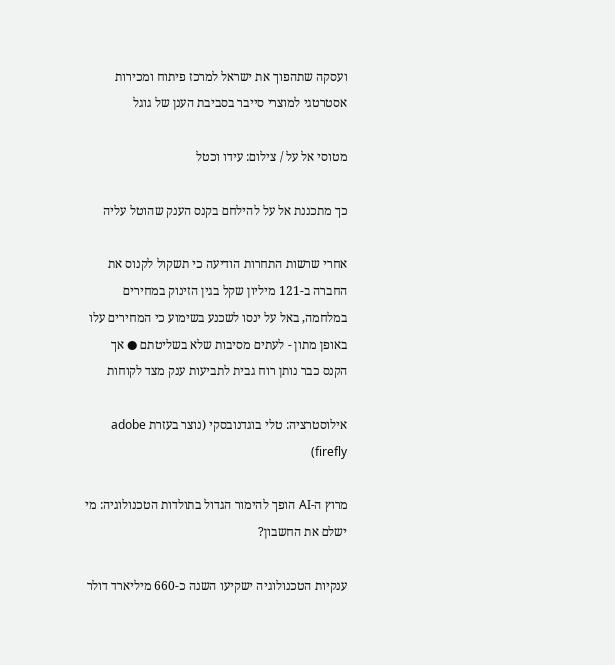ועסקה שתהפוך את ישראל למרכז פיתוח ומכירות אסטרטגי למוצרי סייבר בסביבת הענן של גוגל

מטוסי אל על / צילום: עידו וכטל

כך מתכננת אל על להילחם בקנס הענק שהוטל עליה

אחרי שרשות התחרות הודיעה כי תשקול לקנוס את החברה ב-121 מיליון שקל בגין הזינוק במחירים במלחמה, באל על ינסו לשכנע בשימוע כי המחירים עלו באופן מתון - לעתים מסיבות שלא בשליטתם ● אך הקנס כבר נותן רוח גבית לתביעות ענק מצד לקוחות

אילוסטרציה: טלי בוגדנובסקי (נוצר בעזרת adobe firefly)

מרוץ ה-AI הופך להימור הגדול בתולדות הטכנולוגיה: מי ישלם את החשבון?

ענקיות הטכנולוגיה ישקיעו השנה כ-660 מיליארד דולר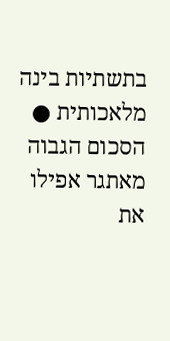בתשתיות בינה מלאכותית ● הסכום הגבוה מאתגר אפילו את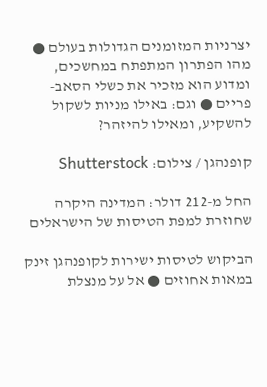יצרניות המזומנים הגדולות בעולם ● מהו הפתרון המתפתח במחשכים, ומדוע הוא מזכיר את כשלי הסאב-פריים ● וגם: באילו מניות לשקול להשקיע, ומאילו להיזהר?

קופנהגן / צילום: Shutterstock

החל מ-212 דולר: המדינה היקרה שחוזרת למפת הטיסות של הישראלים

הביקוש לטיסות ישירות לקופנהגן זינק במאות אחוזים ● אל על מנצלת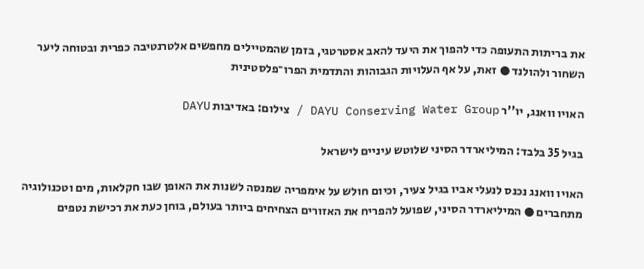את בריתות התעופה כדי להפוך את היעד להאב אסטרטגי, בזמן שהמטיילים מחפשים אלטרנטיבה כפרית ובטוחה ליער השחור ולהולנד ● זאת, על אף העלויות הגבוהות והתדמית הפרו־פלסטינית

האויו וואנג, יו''ר DAYU Conserving Water Group / צילום: באדיבות DAYU

בגיל 35 בלבד: המיליארדר הסיני שלוטש עיניים לישראל

האויו וואנג נכנס לנעלי אביו בגיל צעיר, וכיום חולש על אימפריה שמנסה לשנות את האופן שבו חקלאות, מים וטכנולוגיה מתחברים ● המיליארדר הסיני, שפועל להפריח את האזורים הצחיחים ביותר בעולם, בוחן כעת את רכישת נטפים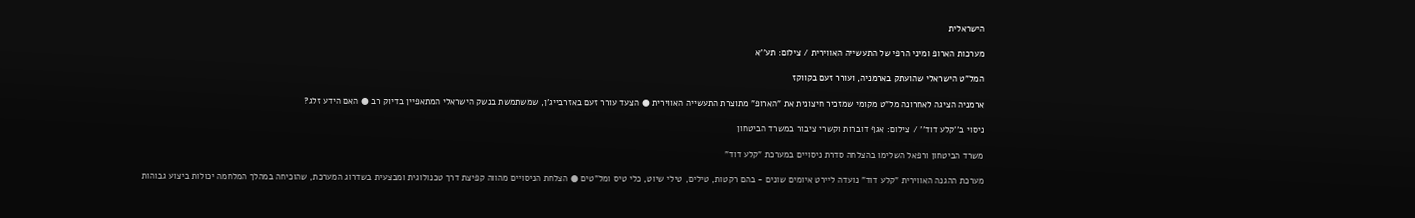הישראלית

מערכות הארופ ומיני הרפי של התעשייה האווירית / צילום: תע''א

המל"ט הישראלי שהועתק בארמניה, ועורר זעם בקווקז

ארמניה הציגה לאחרונה מל"ט מקומי שמזכיר חיצונית את "הארופ" מתוצרת התעשייה האווירית ● הצעד עורר זעם באזרבייג'ן, שמשתמשת בנשק הישראלי המתאפיין בדיוק רב ● האם הידע זלג?

ניסוי ב''קלע דוד'' / צילום: אגף דוברות וקשרי ציבור במשרד הביטחון

משרד הביטחון ורפאל השלימו בהצלחה סדרת ניסויים במערכת "קלע דוד"

מערכת ההגנה האווירית "קלע דוד" נועדה ליירט איומים שונים - בהם רקטות, טילים, טילי שיוט, כלי טיס ומל"טים ● הצלחת הניסויים מהווה קפיצת דרך טכנולוגית ומבצעית בשדרוג המערכת, שהוכיחה במהלך המלחמה יכולות ביצוע גבוהות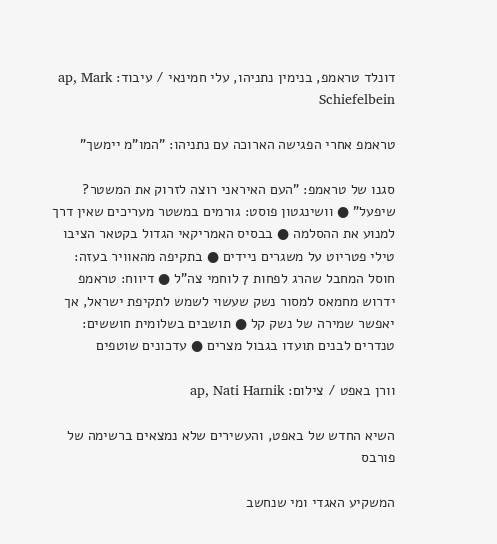דונלד טראמפ, בנימין נתניהו, עלי חמינאי / עיבוד: ap, Mark Schiefelbein

טראמפ אחרי הפגישה הארוכה עם נתניהו: "המו"מ יימשך"

סגנו של טראמפ: "העם האיראני רוצה לזרוק את המשטר? שיפעל" ● וושינגטון פוסט: גורמים במשטר מעריכים שאין דרך למנוע את ההסלמה ● בבסיס האמריקאי הגדול בקטאר הציבו טילי פטריוט על משגרים ניידים ● בתקיפה מהאוויר בעזה: חוסל המחבל שהרג לפחות 7 לוחמי צה"ל ● דיווח: טראמפ ידרוש מחמאס למסור נשק שעשוי לשמש לתקיפת ישראל, אך יאפשר שמירה של נשק קל ● תושבים בשלומית חוששים: טנדרים לבנים תועדו בגבול מצרים ● עדכונים שוטפים

וורן באפט / צילום: ap, Nati Harnik

השיא החדש של באפט, והעשירים שלא נמצאים ברשימה של פורבס

המשקיע האגדי ומי שנחשב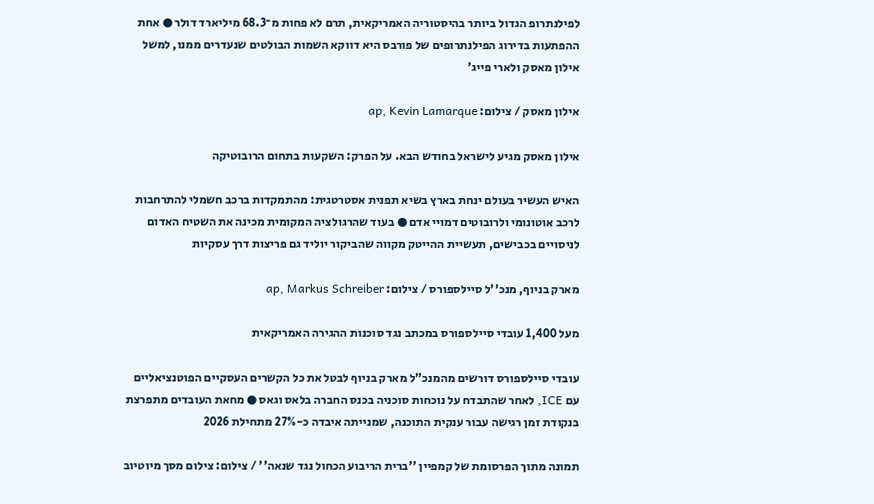לפילנתרופ הגדול ביותר בהיסטוריה האמריקאית, תרם לא פחות מ־68.3 מיליארד דולר ● אחת ההפתעות בדירוג הפילנתרופים של פורבס היא דווקא השמות הבולטים שנעדרים ממנו, למשל אילון מאסק ולארי פייג'

אילון מאסק / צילום: ap, Kevin Lamarque

אילון מאסק מגיע לישראל בחודש הבא. על הפרק: השקעות בתחום הרובוטיקה

האיש העשיר בעולם ינחת בארץ בשיא תפנית אסטרטגית: מהתמקדות ברכב חשמלי להתרחבות לרכב אוטונומי ולרובוטים דמויי אדם ● בעוד שהרגולציה המקומית מכינה את השטיח האדום לניסויים בכבישים, תעשיית ההייטק מקווה שהביקור יוליד גם פריצות דרך עסקיות

מארק בניוף, מנכ''ל סיילספורס / צילום: ap, Markus Schreiber

מעל 1,400 עובדי סיילספורס במכתב נגד סוכנות ההגירה האמריקאית

עובדי סיילספורס דורשים מהמנכ"ל מארק בניוף לבטל את כל הקשרים העסקיים הפוטנציאליים עם ICE, לאחר שהתבדח על נוכחות סוכניה בכנס החברה בלאס וגאס ● מחאת העובדים מתפרצת בנקודת זמן רגישה עבור ענקית התוכנה, שמנייתה איבדה כ-27% מתחילת 2026

תמונה מתוך הפרסומת של קמפיין ''ברית הריבוע הכחול נגד שנאה'' / צילום: צילום מסך מיוטיוב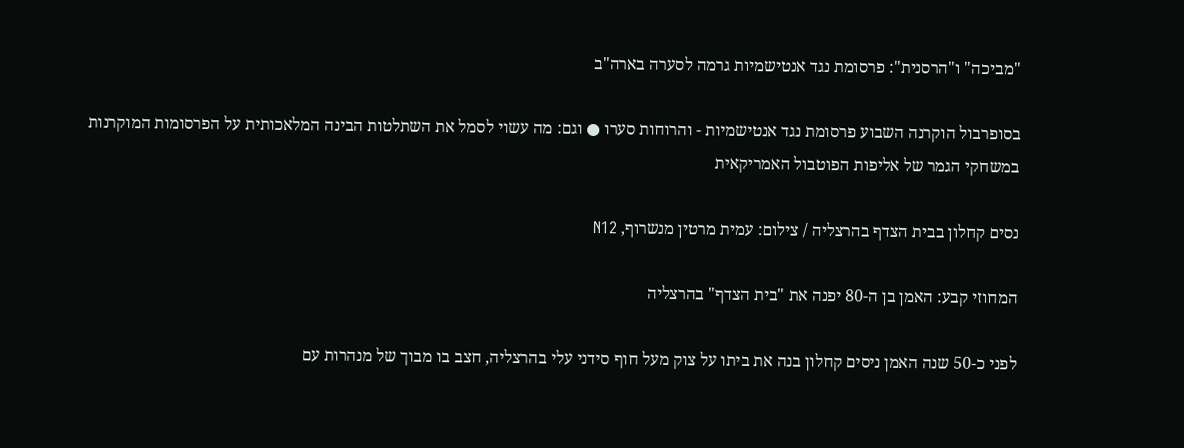"מביכה" ו"הרסנית": פרסומת נגד אנטישמיות גרמה לסערה בארה"ב

בסופרבול הוקרנה השבוע פרסומת נגד אנטישמיות - והרוחות סערו ● וגם: מה עשוי לסמל את השתלטות הבינה המלאכותית על הפרסומות המוקרנות במשחקי הגמר של אליפות הפוטבול האמריקאית

נסים קחלון בבית הצדף בהרצליה / צילום: עמית מרטין מנשרוף, N12

המחוזי קבע: האמן בן ה-80 יפנה את "בית הצדף" בהרצליה

לפני כ-50 שנה האמן ניסים קחלון בנה את ביתו על צוק מעל חוף סידני עלי בהרצליה, חצב בו מבוך של מנהרות עם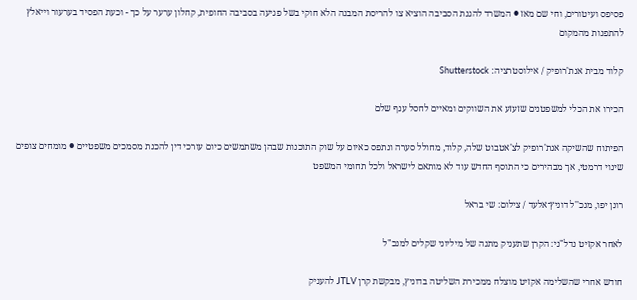פסיפס ועיטורים, וחי שם מאז ● המשרד להגנת הסביבה הוציא צו להריסת המבנה הלא חוקי בשל פגיעה בסביבה החופית, קחלון ערער על כך - וכעת הפסיד בערעור וייאלץ להתפנות מהמקום

קלוד מבית אנת'רופיק / אילוסטרציה: Shutterstock

הכירו את הכלי למשפטנים שזעזע את השווקים ומאיים לחסל ענף שלם

הפיתוח שהשיקה אנת'רופיק לצ'אטבוט שלה, קלוד, מחולל סערה ונתפס כאיום על שוק התוכנות שבהן משתמשים כיום עורכי דין להכנת מסמכים משפטיים ● מומחים צופים שינוי דרמטי, אך מבהירים כי התוסף החדש עוד לא מותאם לישראל ולכל תחומי המשפט

רונן יפו, מנכ''ל דוניץ־אלעד / צילום: שי בראל

לאחר אקזיט נדל"ני: הקרן שתעניק מתנה של מיליוני שקלים למנכ"ל

חודש אחרי שהשלימה אקזיט מוצלח ממכירת השליטה בדוניץ, מבקשת קרן JTLV להעניק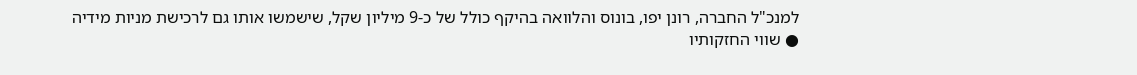למנכ"ל החברה, רונן יפו, בונוס והלוואה בהיקף כולל של כ-9 מיליון שקל, שישמשו אותו גם לרכישת מניות מידיה ● שווי החזקותיו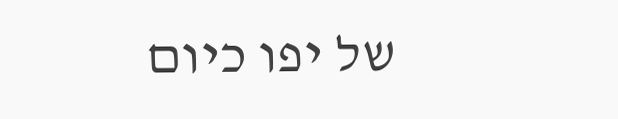של יפו כיום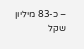– כ-83 מיליון שקל